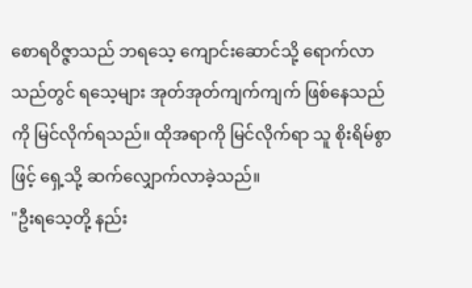စောရဝိဇ္ဇာသည် ဘရသေ့ ကျောင်းဆောင်သို့ ရောက်လာသည်တွင် ရသေ့များ အုတ်အုတ်ကျက်ကျက် ဖြစ်နေသည်ကို မြင်လိုက်ရသည်။ ထိုအရာကို မြင်လိုက်ရာ သူ စိုးရိမ်စွာဖြင့် ရှေ့သို့ ဆက်လျှောက်လာခဲ့သည်။
"ဦးရသေ့တို့ နည်း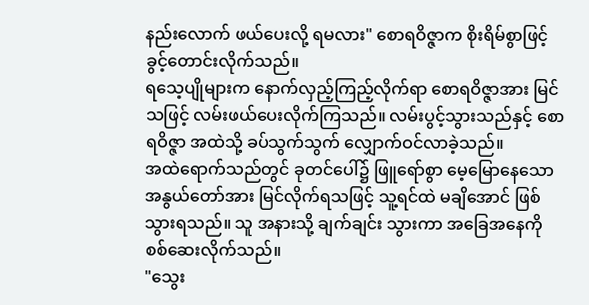နည်းလောက် ဖယ်ပေးလို့ ရမလား" စောရဝိဇ္ဇာက စိုးရိမ်စွာဖြင့် ခွင့်တောင်းလိုက်သည်။
ရသေ့ပျိုများက နောက်လှည့်ကြည့်လိုက်ရာ စောရဝိဇ္ဇာအား မြင်သဖြင့် လမ်းဖယ်ပေးလိုက်ကြသည်။ လမ်းပွင့်သွားသည်နှင့် စောရဝိဇ္ဇာ အထဲသို့ ခပ်သွက်သွက် လျှောက်ဝင်လာခဲ့သည်။
အထဲရောက်သည်တွင် ခုတင်ပေါ်၌ ဖြူရော်စွာ မေ့မြောနေသော အနွယ်တော်အား မြင်လိုက်ရသဖြင့် သူ့ရင်ထဲ မချိအောင် ဖြစ်သွားရသည်။ သူ အနားသို့ ချက်ချင်း သွားကာ အခြေအနေကို စစ်ဆေးလိုက်သည်။
"သွေး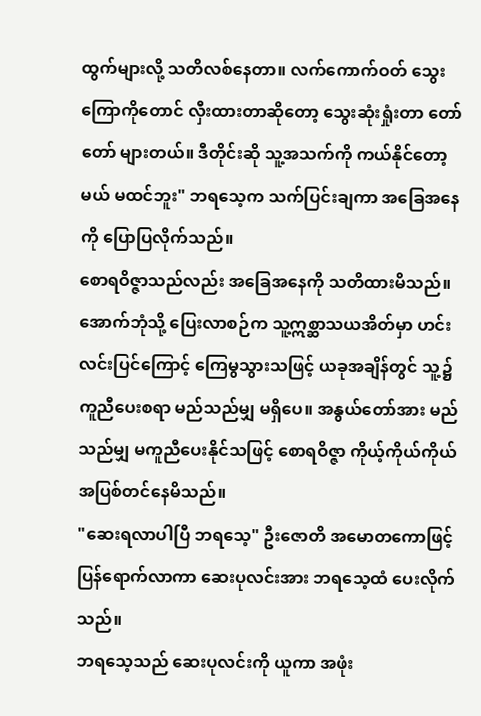ထွက်များလို့ သတိလစ်နေတာ။ လက်ကောက်ဝတ် သွေးကြောကိုတောင် လှီးထားတာဆိုတော့ သွေးဆုံးရှုံးတာ တော်တော် များတယ်။ ဒီတိုင်းဆို သူ့အသက်ကို ကယ်နိုင်တော့မယ် မထင်ဘူး" ဘရသေ့က သက်ပြင်းချကာ အခြေအနေကို ပြောပြလိုက်သည်။
စောရဝိဇ္ဇာသည်လည်း အခြေအနေကို သတိထားမိသည်။ အောက်ဘုံသို့ ပြေးလာစဉ်က သူ့ဣစ္ဆာသယအိတ်မှာ ဟင်းလင်းပြင်ကြောင့် ကြေမွသွားသဖြင့် ယခုအချိန်တွင် သူ့၌ ကူညီပေးစရာ မည်သည်မျှ မရှိပေ။ အနွယ်တော်အား မည်သည်မျှ မကူညီပေးနိုင်သဖြင့် စောရဝိဇ္ဇာ ကိုယ့်ကိုယ်ကိုယ် အပြစ်တင်နေမိသည်။
"ဆေးရလာပါပြီ ဘရသေ့" ဦးဇောတိ အမောတကောဖြင့် ပြန်ရောက်လာကာ ဆေးပုလင်းအား ဘရသေ့ထံ ပေးလိုက်သည်။
ဘရသေ့သည် ဆေးပုလင်းကို ယူကာ အဖုံး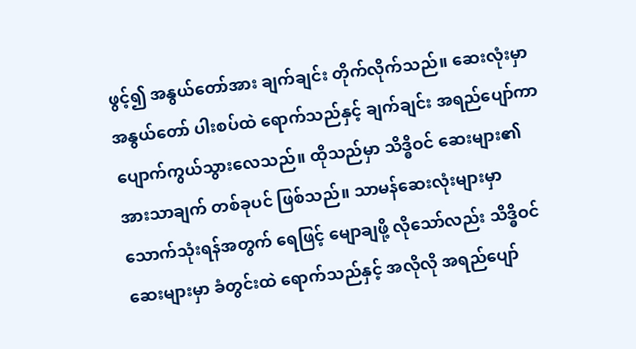ဖွင့်၍ အနွယ်တော်အား ချက်ချင်း တိုက်လိုက်သည်။ ဆေးလုံးမှာ အနွယ်တော် ပါးစပ်ထဲ ရောက်သည်နှင့် ချက်ချင်း အရည်ပျော်ကာ ပျောက်ကွယ်သွားလေသည်။ ထိုသည်မှာ သိဒ္ဓိဝင် ဆေးများ၏ အားသာချက် တစ်ခုပင် ဖြစ်သည်။ သာမန်ဆေးလုံးများမှာ သောက်သုံးရန်အတွက် ရေဖြင့် မျောချဖို့ လိုသော်လည်း သိဒ္ဓိဝင် ဆေးများမှာ ခံတွင်းထဲ ရောက်သည်နှင့် အလိုလို အရည်ပျော်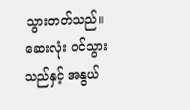သွားတတ်သည်။
ဆေးလုံး ဝင်သွားသည်နှင့် အနွယ်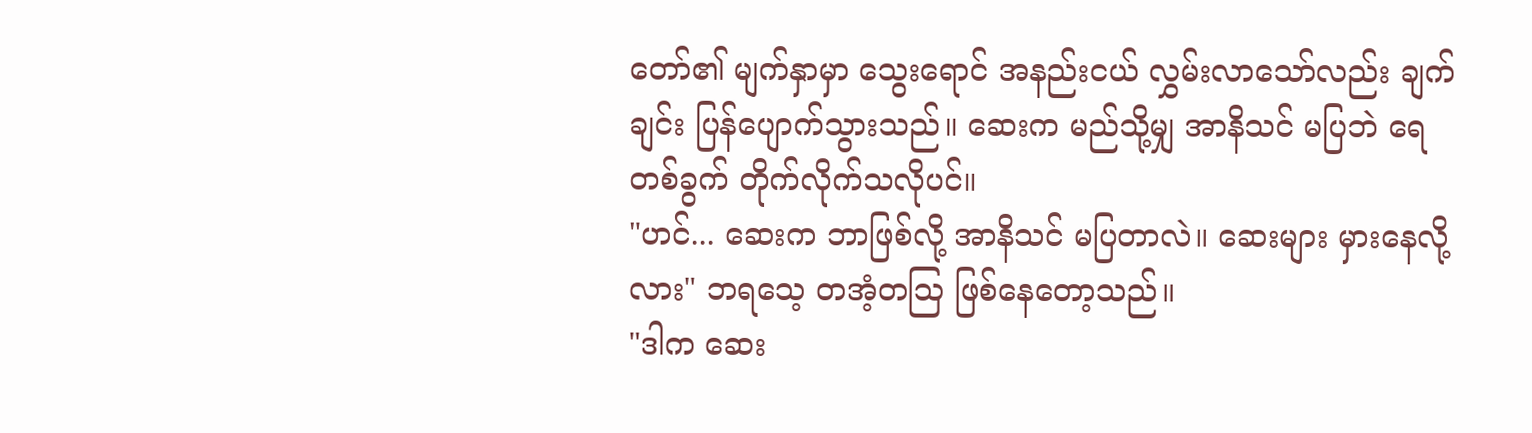တော်၏ မျက်နှာမှာ သွေးရောင် အနည်းငယ် လွှမ်းလာသော်လည်း ချက်ချင်း ပြန်ပျောက်သွားသည်။ ဆေးက မည်သို့မျှ အာနိသင် မပြဘဲ ရေတစ်ခွက် တိုက်လိုက်သလိုပင်။
"ဟင်... ဆေးက ဘာဖြစ်လို့ အာနိသင် မပြတာလဲ။ ဆေးများ မှားနေလို့လား" ဘရသေ့ တအံ့တဩ ဖြစ်နေတော့သည်။
"ဒါက ဆေး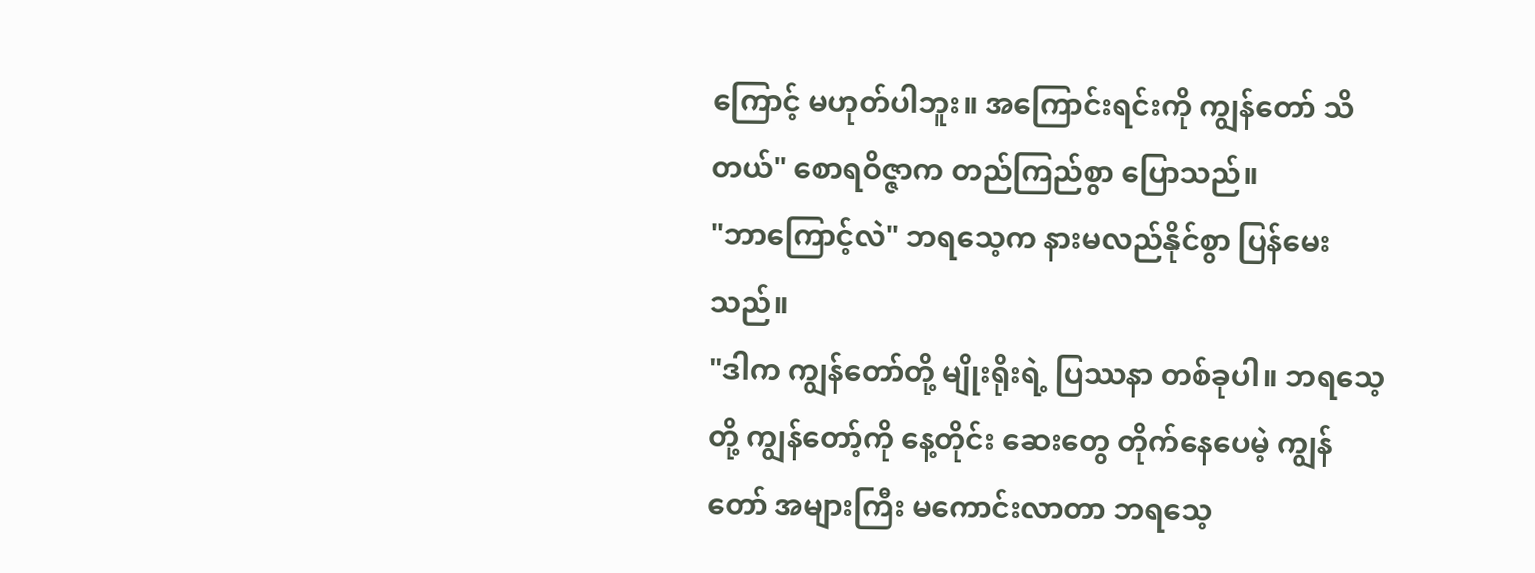ကြောင့် မဟုတ်ပါဘူး။ အကြောင်းရင်းကို ကျွန်တော် သိတယ်" စောရဝိဇ္ဇာက တည်ကြည်စွာ ပြောသည်။
"ဘာကြောင့်လဲ" ဘရသေ့က နားမလည်နိုင်စွာ ပြန်မေးသည်။
"ဒါက ကျွန်တော်တို့ မျိုးရိုးရဲ့ ပြဿနာ တစ်ခုပါ။ ဘရသေ့တို့ ကျွန်တော့်ကို နေ့တိုင်း ဆေးတွေ တိုက်နေပေမဲ့ ကျွန်တော် အများကြီး မကောင်းလာတာ ဘရသေ့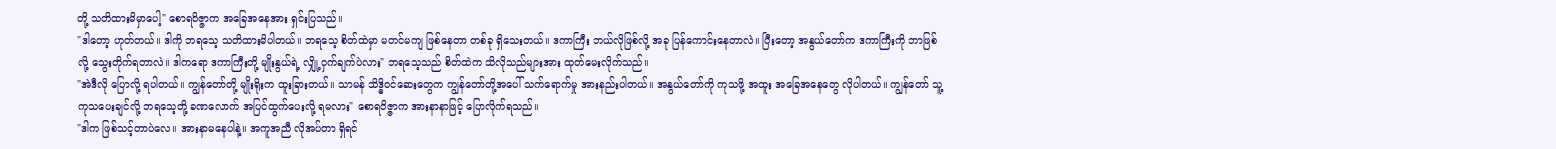တို့ သတိထားမိမှာပေါ့" စောရဝိဇ္ဇာက အခြေအနေအား ရှင်းပြသည်။
"ဒါတော့ ဟုတ်တယ်။ ဒါကို ဘရသေ့ သတိထားမိပါတယ်။ ဘရသေ့ စိတ်ထဲမှာ မတင်မကျ ဖြစ်နေတာ တစ်ခု ရှိသေးတယ်။ ဒကာကြီး ဘယ်လိုဖြစ်လို့ အခု ပြန်ကောင်းနေတာလဲ။ ပြီးတော့ အနွယ်တော်က ဒကာကြီးကို ဘာဖြစ်လို့ သွေးတိုက်ရတာလဲ။ ဒါကရော ဒကာကြီးတို့ မျိုးနွယ်ရဲ့ လျှို့ဝှက်ချက်ပဲလား" ဘရသေ့သည် စိတ်ထဲက သိလိုသည်များအား ထုတ်မေးလိုက်သည်။
"အဲဒီလို ပြောလို့ ရပါတယ်။ ကျွန်တော်တို့ မျိုးရိုးက ထူးခြားတယ်။ သာမန် သိဒ္ဓိဝင်ဆေးတွေက ကျွန်တော်တို့အပေါ် သက်ရောက်မှု အားနည်းပါတယ်။ အနွယ်တော်ကို ကုသဖို့ အထူး အခြေအနေတွေ လိုပါတယ်။ ကျွန်တော် သူ့ကုသပေးချင်လို့ ဘရသေ့တို့ ခဏလောက် အပြင်ထွက်ပေးလို့ ရမလား" စောရဝိဇ္ဇာက အားနာနာဖြင့် ပြောလိုက်ရသည်။
"ဒါက ဖြစ်သင့်တာပဲလေ။ အားနာမနေပါနဲ့။ အကူအညီ လိုအပ်တာ ရှိရင်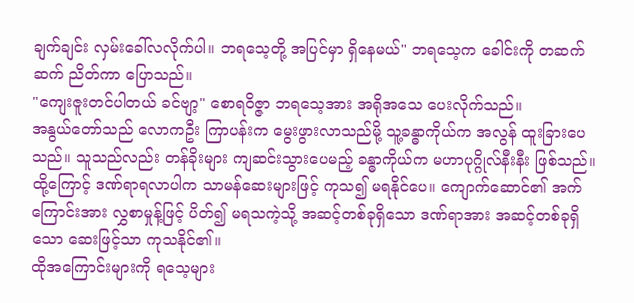ချက်ချင်း လှမ်းခေါ်လလိုက်ပါ။ ဘရသေ့တို့ အပြင်မှာ ရှိနေမယ်" ဘရသေ့က ခေါင်းကို တဆက်ဆက် ညိတ်ကာ ပြောသည်။
"ကျေးဇူးတင်ပါတယ် ခင်ဗျာ့" စောရဝိဇ္ဇာ ဘရသေ့အား အရိုအသေ ပေးလိုက်သည်။
အနွယ်တော်သည် လောကဦး ကြာပန်းက မွေးဖွားလာသည်မို့ သူ့ခန္ဓာကိုယ်က အလွန် ထူးခြားပေသည်။ သူသည်လည်း တန်ခိုးများ ကျဆင်းသွားပေမည့် ခန္ဓာကိုယ်က မဟာပုဂ္ဂိုလ်နီးနီး ဖြစ်သည်။ ထို့ကြောင့် ဒဏ်ရာရလာပါက သာမန်ဆေးများဖြင့် ကုသ၍ မရနိုင်ပေ။ ကျောက်ဆောင်၏ အက်ကြောင်းအား လွှစာမှုန့်ဖြင့် ပိတ်၍ မရသကဲ့သို့ အဆင့်တစ်ခုရှိသော ဒဏ်ရာအား အဆင့်တစ်ခုရှိသော ဆေးဖြင့်သာ ကုသနိုင်၏။
ထိုအကြောင်းများကို ရသေ့များ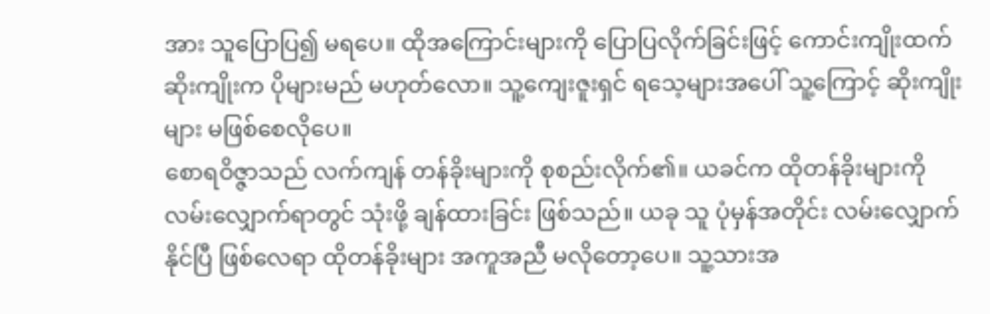အား သူပြောပြ၍ မရပေ။ ထိုအကြောင်းများကို ပြောပြလိုက်ခြင်းဖြင့် ကောင်းကျိုးထက် ဆိုးကျိုးက ပိုများမည် မဟုတ်လော။ သူ့ကျေးဇူးရှင် ရသေ့များအပေါ် သူ့ကြောင့် ဆိုးကျိုးများ မဖြစ်စေလိုပေ။
စောရဝိဇ္ဇာသည် လက်ကျန် တန်ခိုးများကို စုစည်းလိုက်၏။ ယခင်က ထိုတန်ခိုးများကို လမ်းလျှောက်ရာတွင် သုံးဖို့ ချန်ထားခြင်း ဖြစ်သည်။ ယခု သူ ပုံမှန်အတိုင်း လမ်းလျှောက်နိုင်ပြီ ဖြစ်လေရာ ထိုတန်ခိုးများ အကူအညီ မလိုတော့ပေ။ သူ့သားအ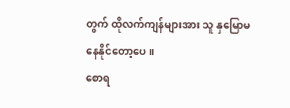တွက် ထိုလက်ကျန်များအား သူ နှမြောမနေနိုင်တော့ပေ။
စောရ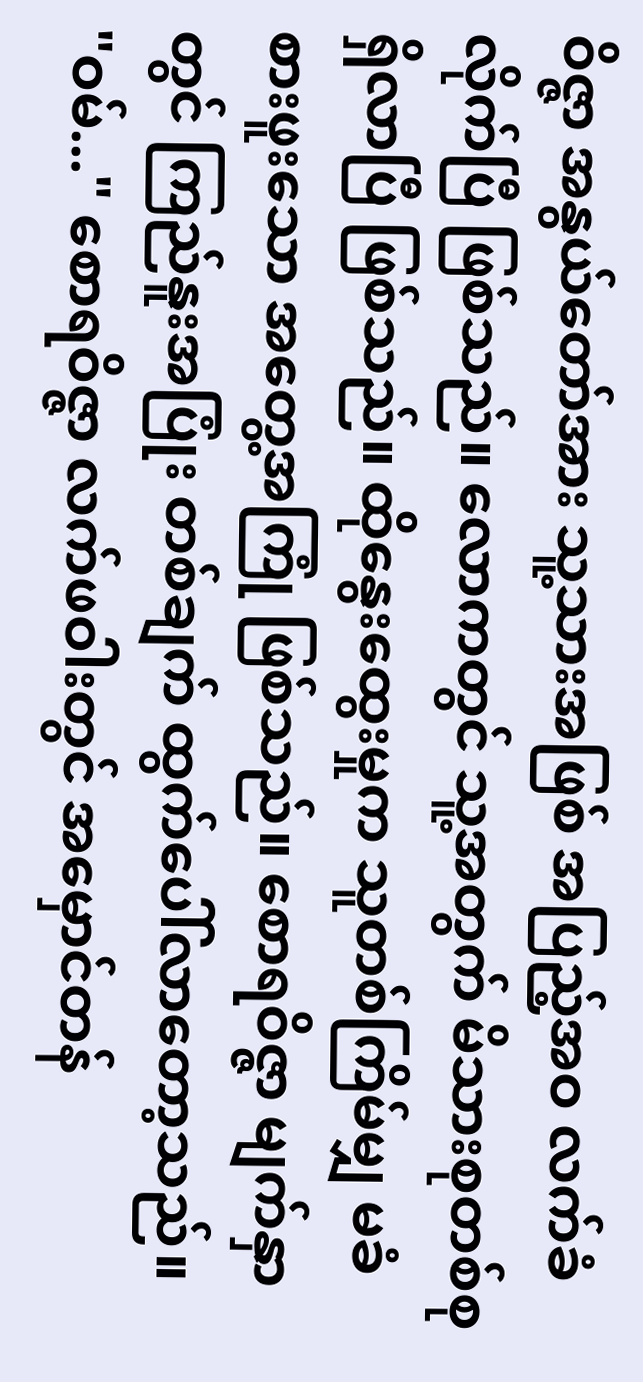ဝိဇ္ဇာ အနွယ်တော်အား သူ့သားအဖြစ် အပြည့်အဝ လက်ခံလိုက်ပြီ ဖြစ်သည်။ လောကတွင် သူ့အတွက် မိသားစုတစ်စု ရှိလာပြီ ဖြစ်သည်။ ထိုနွေးထွေးမှုက သူတစ်ကြိမ်မျှ မခံစားဖူးသော အတွေ့အကြုံ ဖြစ်သည်။ စောရဝိဇ္ဇာ မျက်နှာတွင် ကြည်နူးအပြုံး တစ်ချက် ထွက်ပေါ်လာတော့သည်။
"ဝမ်..." စောရဝိဇ္ဇာ လက်ဖဝါးတွင် အမှောင်တန်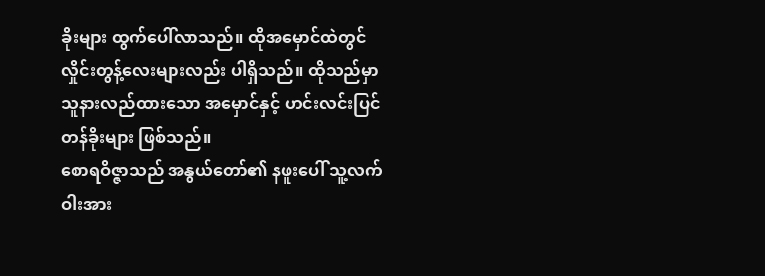ခိုးများ ထွက်ပေါ်လာသည်။ ထိုအမှောင်ထဲတွင် လှိုင်းတွန့်လေးများလည်း ပါရှိသည်။ ထိုသည်မှာ သူနားလည်ထားသော အမှောင်နှင့် ဟင်းလင်းပြင် တန်ခိုးများ ဖြစ်သည်။
စောရဝိဇ္ဇာသည် အနွယ်တော်၏ နဖူးပေါ် သူ့လက်ဝါးအား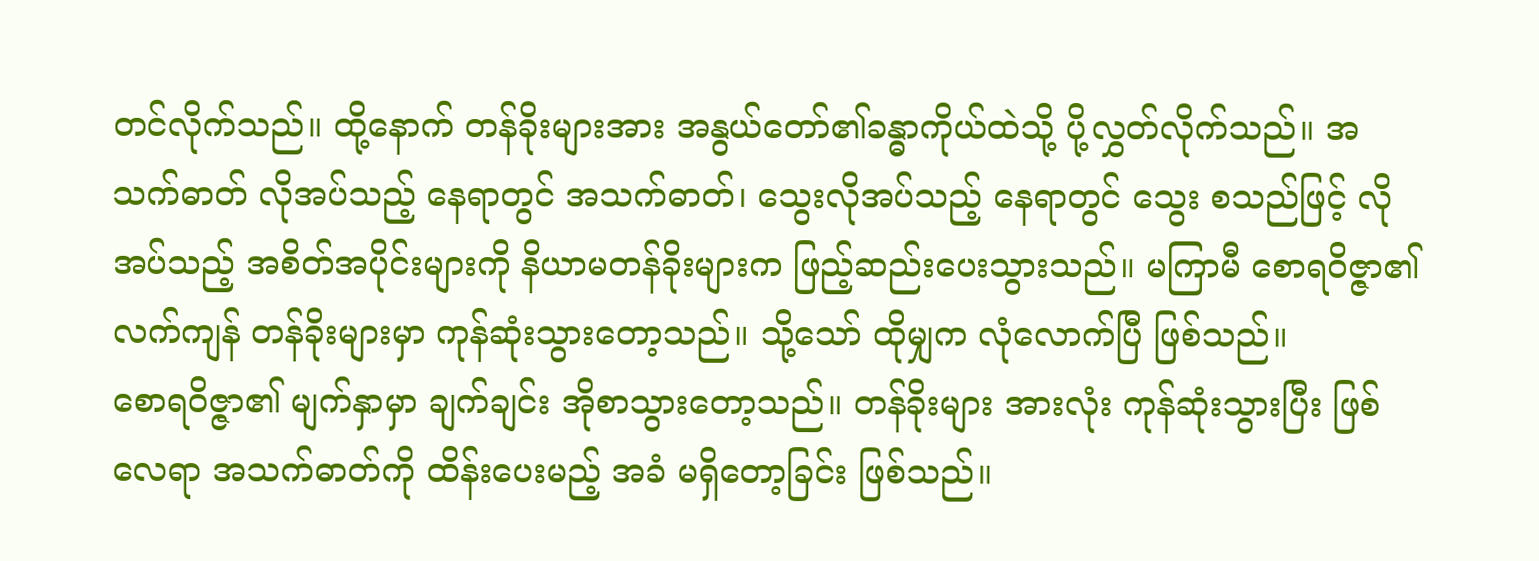တင်လိုက်သည်။ ထို့နောက် တန်ခိုးများအား အနွယ်တော်၏ခန္ဓာကိုယ်ထဲသို့ ပို့လွှတ်လိုက်သည်။ အသက်ဓာတ် လိုအပ်သည့် နေရာတွင် အသက်ဓာတ်၊ သွေးလိုအပ်သည့် နေရာတွင် သွေး စသည်ဖြင့် လိုအပ်သည့် အစိတ်အပိုင်းများကို နိယာမတန်ခိုးများက ဖြည့်ဆည်းပေးသွားသည်။ မကြာမီ စောရဝိဇ္ဇာ၏ လက်ကျန် တန်ခိုးများမှာ ကုန်ဆုံးသွားတော့သည်။ သို့သော် ထိုမျှက လုံလောက်ပြီ ဖြစ်သည်။
စောရဝိဇ္ဇာ၏ မျက်နှာမှာ ချက်ချင်း အိုစာသွားတော့သည်။ တန်ခိုးများ အားလုံး ကုန်ဆုံးသွားပြီး ဖြစ်လေရာ အသက်ဓာတ်ကို ထိန်းပေးမည့် အခံ မရှိတော့ခြင်း ဖြစ်သည်။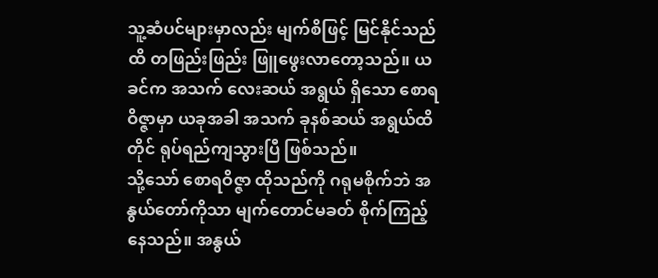သူ့ဆံပင်များမှာလည်း မျက်စိဖြင့် မြင်နိုင်သည်ထိ တဖြည်းဖြည်း ဖြူဖွေးလာတော့သည်။ ယခင်က အသက် လေးဆယ် အရွယ် ရှိသော စောရဝိဇ္ဇာမှာ ယခုအခါ အသက် ခုနစ်ဆယ် အရွယ်ထိတိုင် ရုပ်ရည်ကျသွားပြီ ဖြစ်သည်။
သို့သော် စောရဝိဇ္ဇာ ထိုသည်ကို ဂရုမစိုက်ဘဲ အနွယ်တော်ကိုသာ မျက်တောင်မခတ် စိုက်ကြည့်နေသည်။ အနွယ်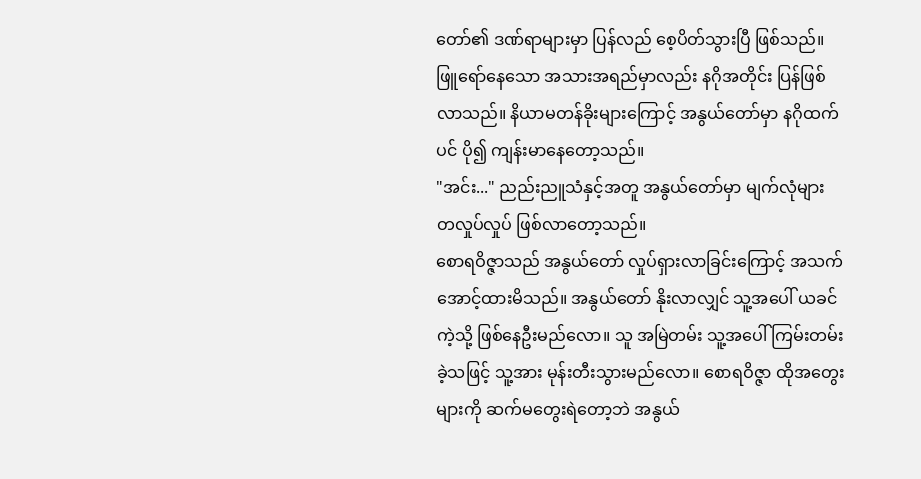တော်၏ ဒဏ်ရာများမှာ ပြန်လည် စေ့ပိတ်သွားပြီ ဖြစ်သည်။ ဖြူရော်နေသော အသားအရည်မှာလည်း နဂိုအတိုင်း ပြန်ဖြစ်လာသည်။ နိယာမတန်ခိုးများကြောင့် အနွယ်တော်မှာ နဂိုထက်ပင် ပို၍ ကျန်းမာနေတော့သည်။
"အင်း..." ညည်းညူသံနှင့်အတူ အနွယ်တော်မှာ မျက်လုံများ တလှုပ်လှုပ် ဖြစ်လာတော့သည်။
စောရဝိဇ္ဇာသည် အနွယ်တော် လှုပ်ရှားလာခြင်းကြောင့် အသက်အောင့်ထားမိသည်။ အနွယ်တော် နိုးလာလျှင် သူ့အပေါ် ယခင်ကဲ့သို့ ဖြစ်နေဦးမည်လော။ သူ အမြဲတမ်း သူ့အပေါ် ကြမ်းတမ်းခဲ့သဖြင့် သူ့အား မုန်းတီးသွားမည်လော။ စောရဝိဇ္ဇာ ထိုအတွေးများကို ဆက်မတွေးရဲတော့ဘဲ အနွယ်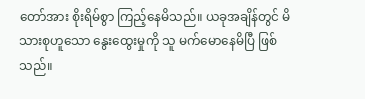တော်အား စိုးရိမ်စွာ ကြည့်နေမိသည်။ ယခုအချိန်တွင် မိသားစုဟူသော နွေးထွေးမှုကို သူ မက်မောနေမိပြီ ဖြစ်သည်။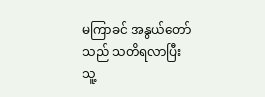မကြာခင် အနွယ်တော်သည် သတိရလာပြီး သူ့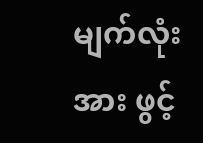မျက်လုံးအား ဖွင့်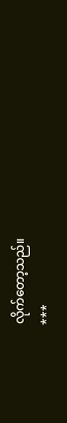လိုက်တော့သည်။
***